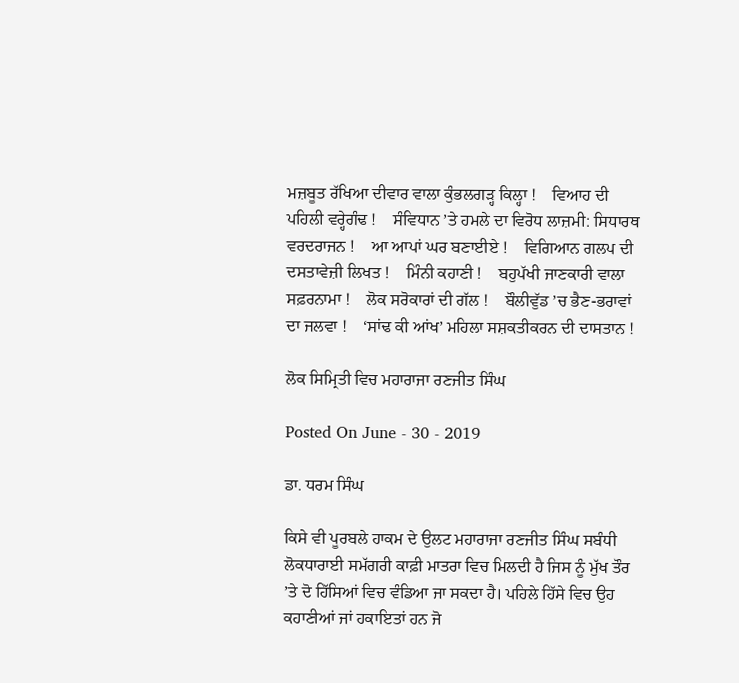ਮਜ਼ਬੂਤ ਰੱਖਿਆ ਦੀਵਾਰ ਵਾਲਾ ਕੁੰਭਲਗੜ੍ਹ ਕਿਲ੍ਹਾ !    ਵਿਆਹ ਦੀ ਪਹਿਲੀ ਵਰ੍ਹੇਗੰਢ !    ਸੰਵਿਧਾਨ ’ਤੇ ਹਮਲੇ ਦਾ ਵਿਰੋਧ ਲਾਜ਼ਮੀ: ਸਿਧਾਰਥ ਵਰਦਰਾਜਨ !    ਆ ਆਪਾਂ ਘਰ ਬਣਾਈਏ !    ਵਿਗਿਆਨ ਗਲਪ ਦੀ ਦਸਤਾਵੇਜ਼ੀ ਲਿਖਤ !    ਮਿੰਨੀ ਕਹਾਣੀ !    ਬਹੁਪੱਖੀ ਜਾਣਕਾਰੀ ਵਾਲਾ ਸਫ਼ਰਨਾਮਾ !    ਲੋਕ ਸਰੋਕਾਰਾਂ ਦੀ ਗੱਲ !    ਬੌਲੀਵੁੱਡ ’ਚ ਭੈਣ-ਭਰਾਵਾਂ ਦਾ ਜਲਵਾ !    ‘ਸਾਂਢ ਕੀ ਆਂਖ’ ਮਹਿਲਾ ਸਸ਼ਕਤੀਕਰਨ ਦੀ ਦਾਸਤਾਨ !

ਲੋਕ ਸਿਮ੍ਰਿਤੀ ਵਿਚ ਮਹਾਰਾਜਾ ਰਣਜੀਤ ਸਿੰਘ

Posted On June - 30 - 2019

ਡਾ. ਧਰਮ ਸਿੰਘ

ਕਿਸੇ ਵੀ ਪੂਰਬਲੇ ਹਾਕਮ ਦੇ ਉਲਟ ਮਹਾਰਾਜਾ ਰਣਜੀਤ ਸਿੰਘ ਸਬੰਧੀ ਲੋਕਧਾਰਾਈ ਸਮੱਗਰੀ ਕਾਫ਼ੀ ਮਾਤਰਾ ਵਿਚ ਮਿਲਦੀ ਹੈ ਜਿਸ ਨੂੰ ਮੁੱਖ ਤੌਰ ’ਤੇ ਦੋ ਹਿੱਸਿਆਂ ਵਿਚ ਵੰਡਿਆ ਜਾ ਸਕਦਾ ਹੈ। ਪਹਿਲੇ ਹਿੱਸੇ ਵਿਚ ਉਹ ਕਹਾਣੀਆਂ ਜਾਂ ਹਕਾਇਤਾਂ ਹਨ ਜੋ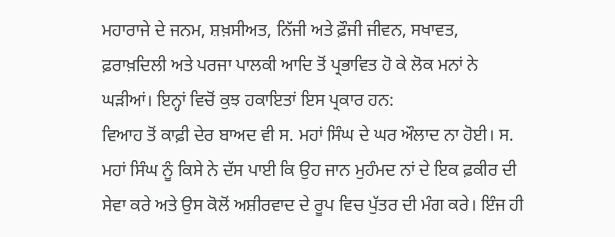ਮਹਾਰਾਜੇ ਦੇ ਜਨਮ, ਸ਼ਖ਼ਸੀਅਤ, ਨਿੱਜੀ ਅਤੇ ਫ਼ੌਜੀ ਜੀਵਨ, ਸਖਾਵਤ, ਫ਼ਰਾਖ਼ਦਿਲੀ ਅਤੇ ਪਰਜਾ ਪਾਲਕੀ ਆਦਿ ਤੋਂ ਪ੍ਰਭਾਵਿਤ ਹੋ ਕੇ ਲੋਕ ਮਨਾਂ ਨੇ ਘੜੀਆਂ। ਇਨ੍ਹਾਂ ਵਿਚੋਂ ਕੁਝ ਹਕਾਇਤਾਂ ਇਸ ਪ੍ਰਕਾਰ ਹਨ:
ਵਿਆਹ ਤੋਂ ਕਾਫ਼ੀ ਦੇਰ ਬਾਅਦ ਵੀ ਸ. ਮਹਾਂ ਸਿੰਘ ਦੇ ਘਰ ਔਲਾਦ ਨਾ ਹੋਈ। ਸ. ਮਹਾਂ ਸਿੰਘ ਨੂੰ ਕਿਸੇ ਨੇ ਦੱਸ ਪਾਈ ਕਿ ਉਹ ਜਾਨ ਮੁਹੰਮਦ ਨਾਂ ਦੇ ਇਕ ਫ਼ਕੀਰ ਦੀ ਸੇਵਾ ਕਰੇ ਅਤੇ ਉਸ ਕੋਲੋਂ ਅਸ਼ੀਰਵਾਦ ਦੇ ਰੂਪ ਵਿਚ ਪੁੱਤਰ ਦੀ ਮੰਗ ਕਰੇ। ਇੰਜ ਹੀ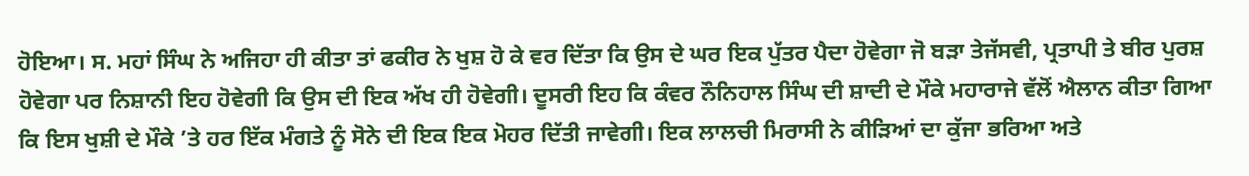ਹੋਇਆ। ਸ. ਮਹਾਂ ਸਿੰਘ ਨੇ ਅਜਿਹਾ ਹੀ ਕੀਤਾ ਤਾਂ ਫਕੀਰ ਨੇ ਖੁਸ਼ ਹੋ ਕੇ ਵਰ ਦਿੱਤਾ ਕਿ ਉਸ ਦੇ ਘਰ ਇਕ ਪੁੱਤਰ ਪੈਦਾ ਹੋਵੇਗਾ ਜੋ ਬੜਾ ਤੇਜੱਸਵੀ, ਪ੍ਰਤਾਪੀ ਤੇ ਬੀਰ ਪੁਰਸ਼ ਹੋਵੇਗਾ ਪਰ ਨਿਸ਼ਾਨੀ ਇਹ ਹੋਵੇਗੀ ਕਿ ਉਸ ਦੀ ਇਕ ਅੱਖ ਹੀ ਹੋਵੇਗੀ। ਦੂਸਰੀ ਇਹ ਕਿ ਕੰਵਰ ਨੌਨਿਹਾਲ ਸਿੰਘ ਦੀ ਸ਼ਾਦੀ ਦੇ ਮੌਕੇ ਮਹਾਰਾਜੇ ਵੱਲੋਂ ਐਲਾਨ ਕੀਤਾ ਗਿਆ ਕਿ ਇਸ ਖੁਸ਼ੀ ਦੇ ਮੌਕੇ ’ਤੇ ਹਰ ਇੱਕ ਮੰਗਤੇ ਨੂੰ ਸੋਨੇ ਦੀ ਇਕ ਇਕ ਮੋਹਰ ਦਿੱਤੀ ਜਾਵੇਗੀ। ਇਕ ਲਾਲਚੀ ਮਿਰਾਸੀ ਨੇ ਕੀੜਿਆਂ ਦਾ ਕੁੱਜਾ ਭਰਿਆ ਅਤੇ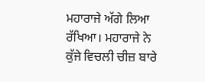ਮਹਾਰਾਜੇ ਅੱਗੇ ਲਿਆ ਰੱਖਿਆ। ਮਹਾਰਾਜੇ ਨੇ ਕੁੱਜੇ ਵਿਚਲੀ ਚੀਜ਼ ਬਾਰੇ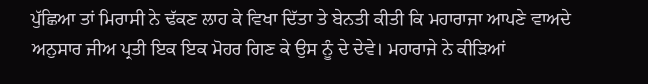ਪੁੱਛਿਆ ਤਾਂ ਮਿਰਾਸੀ ਨੇ ਢੱਕਣ ਲਾਹ ਕੇ ਵਿਖਾ ਦਿੱਤਾ ਤੇ ਬੇਨਤੀ ਕੀਤੀ ਕਿ ਮਹਾਰਾਜਾ ਆਪਣੇ ਵਾਅਦੇ ਅਨੁਸਾਰ ਜੀਅ ਪ੍ਰਤੀ ਇਕ ਇਕ ਮੋਹਰ ਗਿਣ ਕੇ ਉਸ ਨੂੰ ਦੇ ਦੇਵੇ। ਮਹਾਰਾਜੇ ਨੇ ਕੀੜਿਆਂ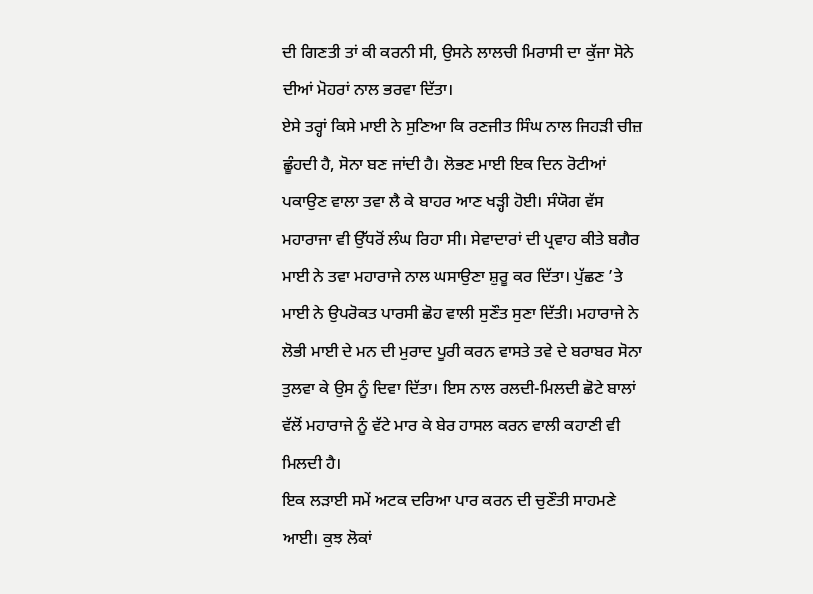ਦੀ ਗਿਣਤੀ ਤਾਂ ਕੀ ਕਰਨੀ ਸੀ, ਉਸਨੇ ਲਾਲਚੀ ਮਿਰਾਸੀ ਦਾ ਕੁੱਜਾ ਸੋਨੇ ਦੀਆਂ ਮੋਹਰਾਂ ਨਾਲ ਭਰਵਾ ਦਿੱਤਾ।
ਏਸੇ ਤਰ੍ਹਾਂ ਕਿਸੇ ਮਾਈ ਨੇ ਸੁਣਿਆ ਕਿ ਰਣਜੀਤ ਸਿੰਘ ਨਾਲ ਜਿਹੜੀ ਚੀਜ਼ ਛੂੰਹਦੀ ਹੈ, ਸੋਨਾ ਬਣ ਜਾਂਦੀ ਹੈ। ਲੋਭਣ ਮਾਈ ਇਕ ਦਿਨ ਰੋਟੀਆਂ ਪਕਾਉਣ ਵਾਲਾ ਤਵਾ ਲੈ ਕੇ ਬਾਹਰ ਆਣ ਖੜ੍ਹੀ ਹੋਈ। ਸੰਯੋਗ ਵੱਸ ਮਹਾਰਾਜਾ ਵੀ ਉੱਧਰੋਂ ਲੰਘ ਰਿਹਾ ਸੀ। ਸੇਵਾਦਾਰਾਂ ਦੀ ਪ੍ਰਵਾਹ ਕੀਤੇ ਬਗੈਰ ਮਾਈ ਨੇ ਤਵਾ ਮਹਾਰਾਜੇ ਨਾਲ ਘਸਾਉਣਾ ਸ਼ੁਰੂ ਕਰ ਦਿੱਤਾ। ਪੁੱਛਣ ’ਤੇ ਮਾਈ ਨੇ ਉਪਰੋਕਤ ਪਾਰਸੀ ਛੋਹ ਵਾਲੀ ਸੁਣੌਤ ਸੁਣਾ ਦਿੱਤੀ। ਮਹਾਰਾਜੇ ਨੇ ਲੋਭੀ ਮਾਈ ਦੇ ਮਨ ਦੀ ਮੁਰਾਦ ਪੂਰੀ ਕਰਨ ਵਾਸਤੇ ਤਵੇ ਦੇ ਬਰਾਬਰ ਸੋਨਾ ਤੁਲਵਾ ਕੇ ਉਸ ਨੂੰ ਦਿਵਾ ਦਿੱਤਾ। ਇਸ ਨਾਲ ਰਲਦੀ-ਮਿਲਦੀ ਛੋਟੇ ਬਾਲਾਂ ਵੱਲੋਂ ਮਹਾਰਾਜੇ ਨੂੰ ਵੱਟੇ ਮਾਰ ਕੇ ਬੇਰ ਹਾਸਲ ਕਰਨ ਵਾਲੀ ਕਹਾਣੀ ਵੀ ਮਿਲਦੀ ਹੈ।
ਇਕ ਲੜਾਈ ਸਮੇਂ ਅਟਕ ਦਰਿਆ ਪਾਰ ਕਰਨ ਦੀ ਚੁਣੌਤੀ ਸਾਹਮਣੇ ਆਈ। ਕੁਝ ਲੋਕਾਂ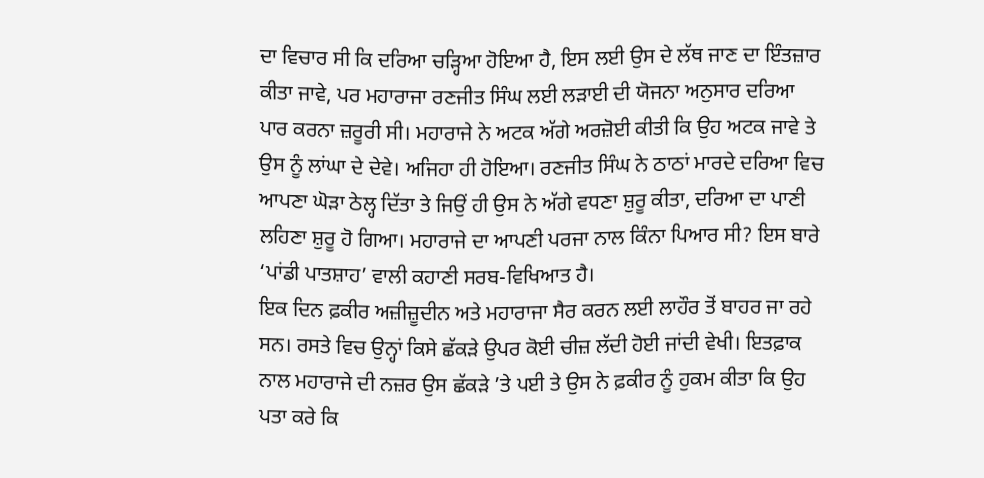ਦਾ ਵਿਚਾਰ ਸੀ ਕਿ ਦਰਿਆ ਚੜ੍ਹਿਆ ਹੋਇਆ ਹੈ, ਇਸ ਲਈ ਉਸ ਦੇ ਲੱਥ ਜਾਣ ਦਾ ਇੰਤਜ਼ਾਰ ਕੀਤਾ ਜਾਵੇ, ਪਰ ਮਹਾਰਾਜਾ ਰਣਜੀਤ ਸਿੰਘ ਲਈ ਲੜਾਈ ਦੀ ਯੋਜਨਾ ਅਨੁਸਾਰ ਦਰਿਆ ਪਾਰ ਕਰਨਾ ਜ਼ਰੂਰੀ ਸੀ। ਮਹਾਰਾਜੇ ਨੇ ਅਟਕ ਅੱਗੇ ਅਰਜ਼ੋਈ ਕੀਤੀ ਕਿ ਉਹ ਅਟਕ ਜਾਵੇ ਤੇ ਉਸ ਨੂੰ ਲਾਂਘਾ ਦੇ ਦੇਵੇ। ਅਜਿਹਾ ਹੀ ਹੋਇਆ। ਰਣਜੀਤ ਸਿੰਘ ਨੇ ਠਾਠਾਂ ਮਾਰਦੇ ਦਰਿਆ ਵਿਚ ਆਪਣਾ ਘੋੜਾ ਠੇਲ੍ਹ ਦਿੱਤਾ ਤੇ ਜਿਉਂ ਹੀ ਉਸ ਨੇ ਅੱਗੇ ਵਧਣਾ ਸ਼ੁਰੂ ਕੀਤਾ, ਦਰਿਆ ਦਾ ਪਾਣੀ ਲਹਿਣਾ ਸ਼ੁਰੂ ਹੋ ਗਿਆ। ਮਹਾਰਾਜੇ ਦਾ ਆਪਣੀ ਪਰਜਾ ਨਾਲ ਕਿੰਨਾ ਪਿਆਰ ਸੀ? ਇਸ ਬਾਰੇ ‘ਪਾਂਡੀ ਪਾਤਸ਼ਾਹ’ ਵਾਲੀ ਕਹਾਣੀ ਸਰਬ-ਵਿਖਿਆਤ ਹੈ।
ਇਕ ਦਿਨ ਫ਼ਕੀਰ ਅਜ਼ੀਜ਼ੂਦੀਨ ਅਤੇ ਮਹਾਰਾਜਾ ਸੈਰ ਕਰਨ ਲਈ ਲਾਹੌਰ ਤੋਂ ਬਾਹਰ ਜਾ ਰਹੇ ਸਨ। ਰਸਤੇ ਵਿਚ ਉਨ੍ਹਾਂ ਕਿਸੇ ਛੱਕੜੇ ਉਪਰ ਕੋਈ ਚੀਜ਼ ਲੱਦੀ ਹੋਈ ਜਾਂਦੀ ਵੇਖੀ। ਇਤਫ਼ਾਕ ਨਾਲ ਮਹਾਰਾਜੇ ਦੀ ਨਜ਼ਰ ਉਸ ਛੱਕੜੇ ’ਤੇ ਪਈ ਤੇ ਉਸ ਨੇ ਫ਼ਕੀਰ ਨੂੰ ਹੁਕਮ ਕੀਤਾ ਕਿ ਉਹ ਪਤਾ ਕਰੇ ਕਿ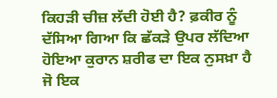ਕਿਹੜੀ ਚੀਜ਼ ਲੱਦੀ ਹੋਈ ਹੈ? ਫ਼ਕੀਰ ਨੂੰ ਦੱਸਿਆ ਗਿਆ ਕਿ ਛੱਕੜੇ ਉਪਰ ਲੱਦਿਆ ਹੋਇਆ ਕੁਰਾਨ ਸ਼ਰੀਫ ਦਾ ਇਕ ਨੁਸਖ਼ਾ ਹੈ ਜੋ ਇਕ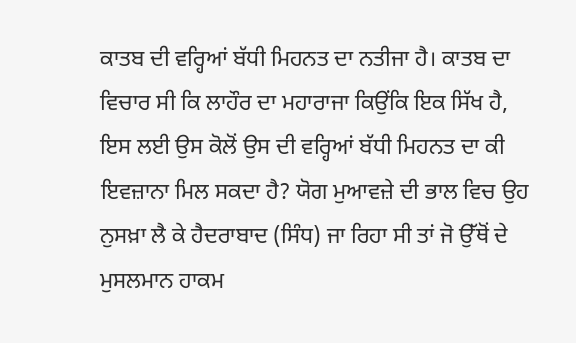ਕਾਤਬ ਦੀ ਵਰ੍ਹਿਆਂ ਬੱਧੀ ਮਿਹਨਤ ਦਾ ਨਤੀਜਾ ਹੈ। ਕਾਤਬ ਦਾ ਵਿਚਾਰ ਸੀ ਕਿ ਲਾਹੌਰ ਦਾ ਮਹਾਰਾਜਾ ਕਿਉਂਕਿ ਇਕ ਸਿੱਖ ਹੈ, ਇਸ ਲਈ ਉਸ ਕੋਲੋਂ ਉਸ ਦੀ ਵਰ੍ਹਿਆਂ ਬੱਧੀ ਮਿਹਨਤ ਦਾ ਕੀ ਇਵਜ਼ਾਨਾ ਮਿਲ ਸਕਦਾ ਹੈ? ਯੋਗ ਮੁਆਵਜ਼ੇ ਦੀ ਭਾਲ ਵਿਚ ਉਹ ਨੁਸਖ਼ਾ ਲੈ ਕੇ ਹੈਦਰਾਬਾਦ (ਸਿੰਧ) ਜਾ ਰਿਹਾ ਸੀ ਤਾਂ ਜੋ ਉੱਥੋਂ ਦੇ ਮੁਸਲਮਾਨ ਹਾਕਮ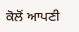ਕੋਲੋਂ ਆਪਣੀ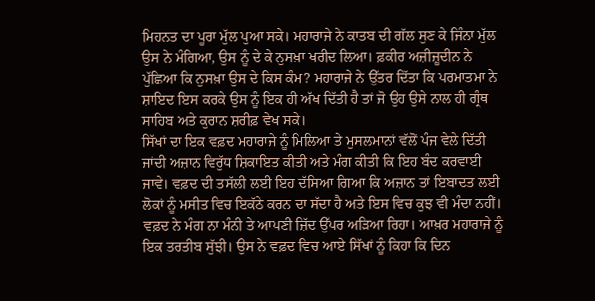ਮਿਹਨਤ ਦਾ ਪੂਰਾ ਮੁੱਲ ਪੁਆ ਸਕੇ। ਮਹਾਰਾਜੇ ਨੇ ਕਾਤਬ ਦੀ ਗੱਲ ਸੁਣ ਕੇ ਜਿੰਨਾ ਮੁੱਲ ਉਸ ਨੇ ਮੰਗਿਆ, ਉਸ ਨੂੰ ਦੇ ਕੇ ਨੁਸਖ਼ਾ ਖਰੀਦ ਲਿਆ। ਫ਼ਕੀਰ ਅਜ਼ੀਜ਼ੂਦੀਨ ਨੇ ਪੁੱਛਿਆ ਕਿ ਨੁਸਖ਼ਾ ਉਸ ਦੇ ਕਿਸ ਕੰਮ? ਮਹਾਰਾਜੇ ਨੇ ਉੱਤਰ ਦਿੱਤਾ ਕਿ ਪਰਮਾਤਮਾ ਨੇ ਸ਼ਾਇਦ ਇਸ ਕਰਕੇ ਉਸ ਨੂੰ ਇਕ ਹੀ ਅੱਖ ਦਿੱਤੀ ਹੈ ਤਾਂ ਜੋ ਉਹ ਉਸੇ ਨਾਲ ਹੀ ਗ੍ਰੰਥ ਸਾਹਿਬ ਅਤੇ ਕੁਰਾਨ ਸ਼ਰੀਫ਼ ਵੇਖ ਸਕੇ।
ਸਿੱਖਾਂ ਦਾ ਇਕ ਵਫ਼ਦ ਮਹਾਰਾਜੇ ਨੂੰ ਮਿਲਿਆ ਤੇ ਮੁਸਲਮਾਨਾਂ ਵੱਲੋਂ ਪੰਜ ਵੇਲੇ ਦਿੱਤੀ ਜਾਂਦੀ ਅਜ਼ਾਨ ਵਿਰੁੱਧ ਸ਼ਿਕਾਇਤ ਕੀਤੀ ਅਤੇ ਮੰਗ ਕੀਤੀ ਕਿ ਇਹ ਬੰਦ ਕਰਵਾਈ ਜਾਵੇ। ਵਫ਼ਦ ਦੀ ਤਸੱਲੀ ਲਈ ਇਹ ਦੱਸਿਆ ਗਿਆ ਕਿ ਅਜ਼ਾਨ ਤਾਂ ਇਬਾਦਤ ਲਈ ਲੋਕਾਂ ਨੂੰ ਮਸੀਤ ਵਿਚ ਇਕੱਠੇ ਕਰਨ ਦਾ ਸੱਦਾ ਹੈ ਅਤੇ ਇਸ ਵਿਚ ਕੁਝ ਵੀ ਮੰਦਾ ਨਹੀਂ। ਵਫ਼ਦ ਨੇ ਮੰਗ ਨਾ ਮੰਨੀ ਤੇ ਆਪਣੀ ਜ਼ਿੱਦ ਉੱਪਰ ਅੜਿਆ ਰਿਹਾ। ਆਖ਼ਰ ਮਹਾਰਾਜੇ ਨੂੰ ਇਕ ਤਰਤੀਬ ਸੁੱਝੀ। ਉਸ ਨੇ ਵਫ਼ਦ ਵਿਚ ਆਏ ਸਿੱਖਾਂ ਨੂੰ ਕਿਹਾ ਕਿ ਦਿਨ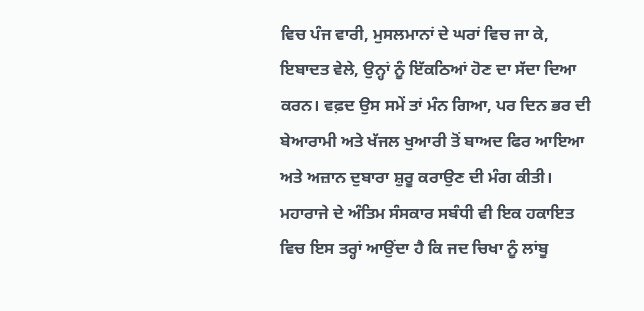ਵਿਚ ਪੰਜ ਵਾਰੀ, ਮੁਸਲਮਾਨਾਂ ਦੇ ਘਰਾਂ ਵਿਚ ਜਾ ਕੇ, ਇਬਾਦਤ ਵੇਲੇ, ਉਨ੍ਹਾਂ ਨੂੰ ਇੱਕਠਿਆਂ ਹੋਣ ਦਾ ਸੱਦਾ ਦਿਆ ਕਰਨ। ਵਫ਼ਦ ਉਸ ਸਮੇਂ ਤਾਂ ਮੰਨ ਗਿਆ, ਪਰ ਦਿਨ ਭਰ ਦੀ ਬੇਆਰਾਮੀ ਅਤੇ ਖੱਜਲ ਖੁਆਰੀ ਤੋਂ ਬਾਅਦ ਫਿਰ ਆਇਆ ਅਤੇ ਅਜ਼ਾਨ ਦੁਬਾਰਾ ਸ਼ੁਰੂ ਕਰਾਉਣ ਦੀ ਮੰਗ ਕੀਤੀ।
ਮਹਾਰਾਜੇ ਦੇ ਅੰਤਿਮ ਸੰਸਕਾਰ ਸਬੰਧੀ ਵੀ ਇਕ ਹਕਾਇਤ ਵਿਚ ਇਸ ਤਰ੍ਹਾਂ ਆਉਂਦਾ ਹੈ ਕਿ ਜਦ ਚਿਖਾ ਨੂੰ ਲਾਂਬੂ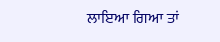ਲਾਇਆ ਗਿਆ ਤਾਂ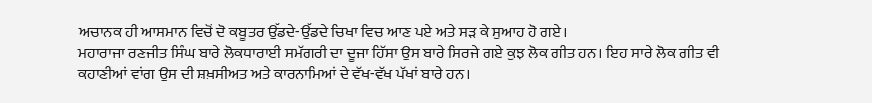ਅਚਾਨਕ ਹੀ ਆਸਮਾਨ ਵਿਚੋਂ ਦੋ ਕਬੂਤਰ ਉੱਡਦੇ-ਉੱਡਦੇ ਚਿਖਾ ਵਿਚ ਆਣ ਪਏ ਅਤੇ ਸੜ ਕੇ ਸੁਆਹ ਹੋ ਗਏ।
ਮਹਾਰਾਜਾ ਰਣਜੀਤ ਸਿੰਘ ਬਾਰੇ ਲੋਕਧਾਰਾਈ ਸਮੱਗਰੀ ਦਾ ਦੂਜਾ ਹਿੱਸਾ ਉਸ ਬਾਰੇ ਸਿਰਜੇ ਗਏ ਕੁਝ ਲੋਕ ਗੀਤ ਹਨ। ਇਹ ਸਾਰੇ ਲੋਕ ਗੀਤ ਵੀ ਕਹਾਣੀਆਂ ਵਾਂਗ ਉਸ ਦੀ ਸ਼ਖ਼ਸੀਅਤ ਅਤੇ ਕਾਰਨਾਮਿਆਂ ਦੇ ਵੱਖ-ਵੱਖ ਪੱਖਾਂ ਬਾਰੇ ਹਨ।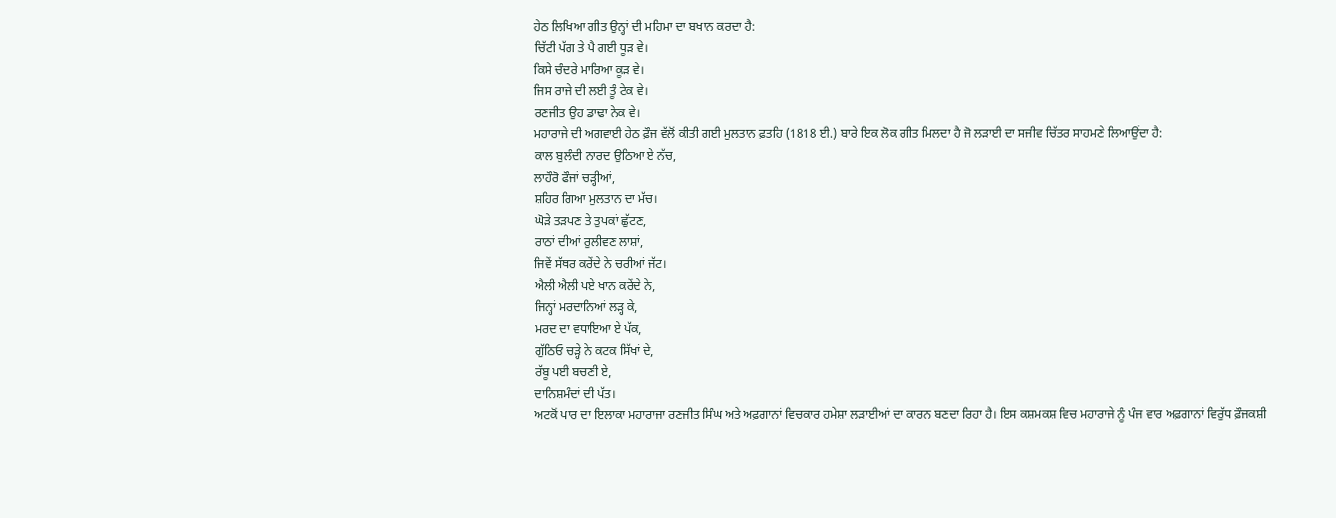ਹੇਠ ਲਿਖਿਆ ਗੀਤ ਉਨ੍ਹਾਂ ਦੀ ਮਹਿਮਾ ਦਾ ਬਖਾਨ ਕਰਦਾ ਹੈ:
ਚਿੱਟੀ ਪੱਗ ਤੇ ਪੈ ਗਈ ਧੂੜ ਵੇ।
ਕਿਸੇ ਚੰਦਰੇ ਮਾਰਿਆ ਕੂੜ ਵੇ।
ਜਿਸ ਰਾਜੇ ਦੀ ਲਈ ਤੂੰ ਟੇਕ ਵੇ।
ਰਣਜੀਤ ਉਹ ਡਾਢਾ ਨੇਕ ਵੇ।
ਮਹਾਰਾਜੇ ਦੀ ਅਗਵਾਈ ਹੇਠ ਫ਼ੌਜ ਵੱਲੋਂ ਕੀਤੀ ਗਈ ਮੁਲਤਾਨ ਫ਼ਤਹਿ (1818 ਈ.) ਬਾਰੇ ਇਕ ਲੋਕ ਗੀਤ ਮਿਲਦਾ ਹੈ ਜੋ ਲੜਾਈ ਦਾ ਸਜੀਵ ਚਿੱਤਰ ਸਾਹਮਣੇ ਲਿਆਉਂਦਾ ਹੈ:
ਕਾਲ ਬੁਲੰਦੀ ਨਾਰਦ ਉਠਿਆ ਏ ਨੱਚ,
ਲਾਹੌਰੋ ਫੌਜਾਂ ਚੜ੍ਹੀਆਂ,
ਸ਼ਹਿਰ ਗਿਆ ਮੁਲਤਾਨ ਦਾ ਮੱਚ।
ਘੋੜੇ ਤੜਪਣ ਤੇ ਤੁਪਕਾਂ ਛੁੱਟਣ,
ਰਾਠਾਂ ਦੀਆਂ ਰੁਲੀਵਣ ਲਾਸ਼ਾਂ,
ਜਿਵੇਂ ਸੱਥਰ ਕਰੇਂਦੇ ਨੇ ਚਰੀਆਂ ਜੱਟ।
ਐਲੀ ਐਲੀ ਪਏ ਖਾਨ ਕਰੇਂਦੇ ਨੇ,
ਜਿਨ੍ਹਾਂ ਮਰਦਾਨਿਆਂ ਲੜ੍ਹ ਕੇ,
ਮਰਦ ਦਾ ਵਧਾਇਆ ਏ ਪੱਕ,
ਗੁੱਠਿਓ ਚੜ੍ਹੇ ਨੇ ਕਟਕ ਸਿੱਖਾਂ ਦੇ,
ਰੱਬੂ ਪਈ ਬਚਣੀ ਏ,
ਦਾਨਿਸ਼ਮੰਦਾਂ ਦੀ ਪੱਤ।
ਅਟਕੋਂ ਪਾਰ ਦਾ ਇਲਾਕਾ ਮਹਾਰਾਜਾ ਰਣਜੀਤ ਸਿੰਘ ਅਤੇ ਅਫ਼ਗਾਨਾਂ ਵਿਚਕਾਰ ਹਮੇਸ਼ਾ ਲੜਾਈਆਂ ਦਾ ਕਾਰਨ ਬਣਦਾ ਰਿਹਾ ਹੈ। ਇਸ ਕਸ਼ਮਕਸ਼ ਵਿਚ ਮਹਾਰਾਜੇ ਨੂੰ ਪੰਜ ਵਾਰ ਅਫ਼ਗਾਨਾਂ ਵਿਰੁੱਧ ਫ਼ੌਜਕਸ਼ੀ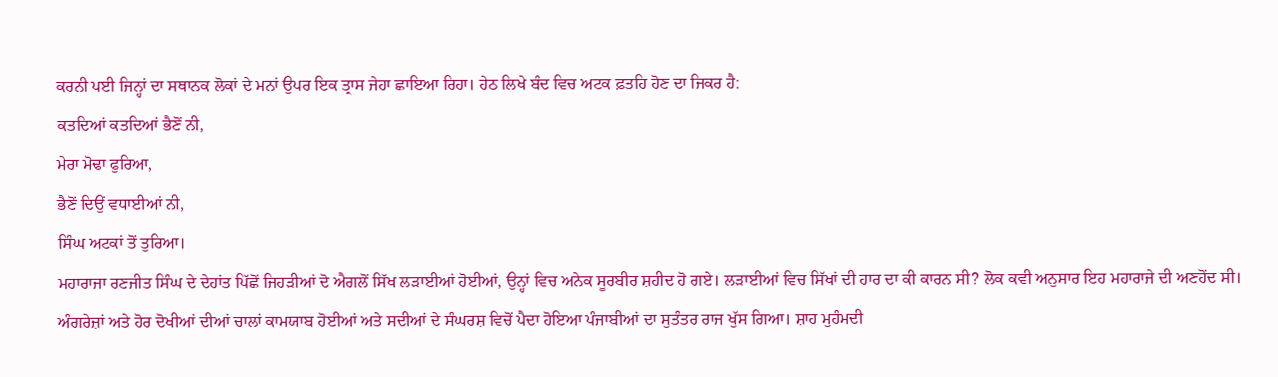ਕਰਨੀ ਪਈ ਜਿਨ੍ਹਾਂ ਦਾ ਸਥਾਨਕ ਲੋਕਾਂ ਦੇ ਮਨਾਂ ਉਪਰ ਇਕ ਤ੍ਰਾਸ ਜੇਹਾ ਛਾਇਆ ਰਿਹਾ। ਹੇਠ ਲਿਖੇ ਬੰਦ ਵਿਚ ਅਟਕ ਫ਼ਤਹਿ ਹੋਣ ਦਾ ਜਿਕਰ ਹੈ:
ਕਤਦਿਆਂ ਕਤਦਿਆਂ ਭੈਣੋਂ ਨੀ,
ਮੇਰਾ ਮੋਢਾ ਫੁਰਿਆ,
ਭੈਣੋਂ ਦਿਉਂ ਵਧਾਈਆਂ ਨੀ,
ਸਿੰਘ ਅਟਕਾਂ ਤੋਂ ਤੁਰਿਆ।
ਮਹਾਰਾਜਾ ਰਣਜੀਤ ਸਿੰਘ ਦੇ ਦੇਹਾਂਤ ਪਿੱਛੋਂ ਜਿਹੜੀਆਂ ਦੋ ਐਗਲੋਂ ਸਿੱਖ ਲੜਾਈਆਂ ਹੋਈਆਂ, ਉਨ੍ਹਾਂ ਵਿਚ ਅਨੇਕ ਸੂਰਬੀਰ ਸ਼ਹੀਦ ਹੋ ਗਏ। ਲੜਾਈਆਂ ਵਿਚ ਸਿੱਖਾਂ ਦੀ ਹਾਰ ਦਾ ਕੀ ਕਾਰਨ ਸੀ? ਲੋਕ ਕਵੀ ਅਨੁਸਾਰ ਇਹ ਮਹਾਰਾਜੇ ਦੀ ਅਣਹੋਂਦ ਸੀ। ਅੰਗਰੇਜ਼ਾਂ ਅਤੇ ਹੋਰ ਦੋਖੀਆਂ ਦੀਆਂ ਚਾਲਾਂ ਕਾਮਯਾਬ ਹੋਈਆਂ ਅਤੇ ਸਦੀਆਂ ਦੇ ਸੰਘਰਸ਼ ਵਿਚੋਂ ਪੈਦਾ ਹੋਇਆ ਪੰਜਾਬੀਆਂ ਦਾ ਸੁਤੰਤਰ ਰਾਜ ਖੁੱਸ ਗਿਆ। ਸ਼ਾਹ ਮੁਹੰਮਦੀ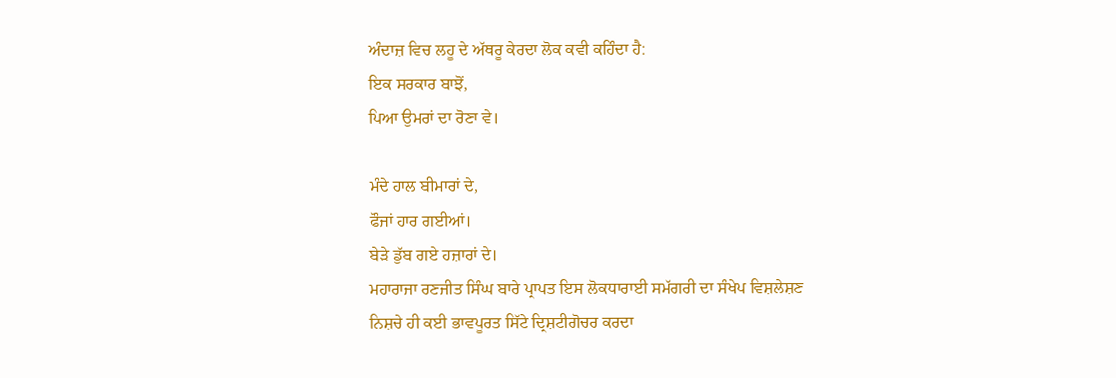ਅੰਦਾਜ਼ ਵਿਚ ਲਹੂ ਦੇ ਅੱਥਰੂ ਕੇਰਦਾ ਲੋਕ ਕਵੀ ਕਹਿੰਦਾ ਹੈ:
ਇਕ ਸਰਕਾਰ ਬਾਝੋਂ,
ਪਿਆ ਉਮਰਾਂ ਦਾ ਰੋਣਾ ਵੇ।

ਮੰਦੇ ਹਾਲ ਬੀਮਾਰਾਂ ਦੇ,
ਫੌਜਾਂ ਹਾਰ ਗਈਆਂ।
ਬੇੜੇ ਡੁੱਬ ਗਏ ਹਜ਼ਾਰਾਂ ਦੇ।
ਮਹਾਰਾਜਾ ਰਣਜੀਤ ਸਿੰਘ ਬਾਰੇ ਪ੍ਰਾਪਤ ਇਸ ਲੋਕਧਾਰਾਈ ਸਮੱਗਰੀ ਦਾ ਸੰਖੇਪ ਵਿਸ਼ਲੇਸ਼ਣ ਨਿਸ਼ਚੇ ਹੀ ਕਈ ਭਾਵਪੂਰਤ ਸਿੱਟੇ ਦ੍ਰਿਸ਼ਟੀਗੋਚਰ ਕਰਦਾ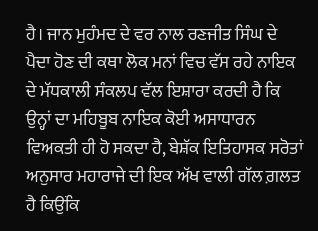ਹੈ। ਜਾਨ ਮੁਹੰਮਦ ਦੇ ਵਰ ਨਾਲ ਰਣਜੀਤ ਸਿੰਘ ਦੇ ਪੈਦਾ ਹੋਣ ਦੀ ਕਥਾ ਲੋਕ ਮਨਾਂ ਵਿਚ ਵੱਸ ਰਹੇ ਨਾਇਕ ਦੇ ਮੱਧਕਾਲੀ ਸੰਕਲਪ ਵੱਲ ਇਸ਼ਾਰਾ ਕਰਦੀ ਹੈ ਕਿ ਉਨ੍ਹਾਂ ਦਾ ਮਹਿਬੂਬ ਨਾਇਕ ਕੋਈ ਅਸਾਧਾਰਨ ਵਿਅਕਤੀ ਹੀ ਹੋ ਸਕਦਾ ਹੈ, ਬੇਸ਼ੱਕ ਇਤਿਹਾਸਕ ਸਰੋਤਾਂ ਅਨੁਸਾਰ ਮਹਾਰਾਜੇ ਦੀ ਇਕ ਅੱਖ ਵਾਲੀ ਗੱਲ ਗ਼ਲਤ ਹੈ ਕਿਉਂਕਿ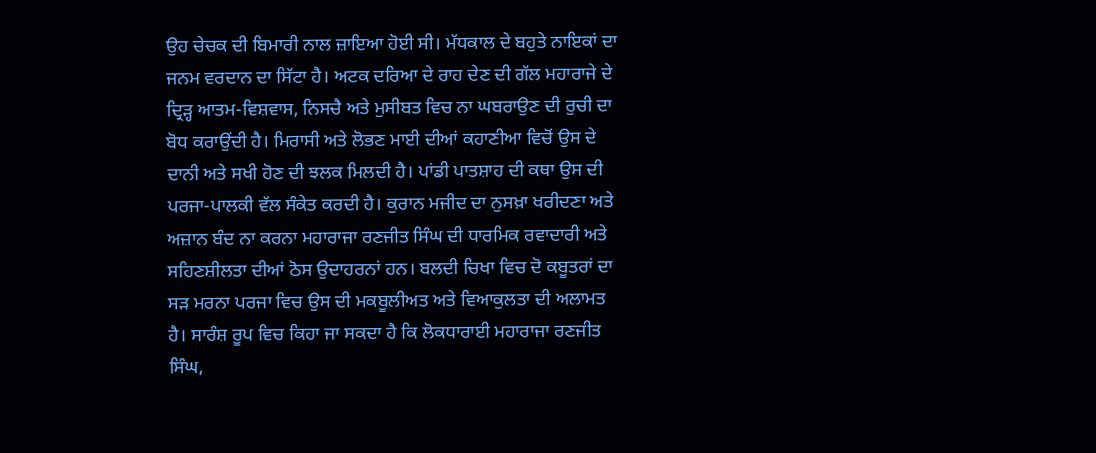ਉਹ ਚੇਚਕ ਦੀ ਬਿਮਾਰੀ ਨਾਲ ਜ਼ਾਇਆ ਹੋਈ ਸੀ। ਮੱਧਕਾਲ ਦੇ ਬਹੁਤੇ ਨਾਇਕਾਂ ਦਾ ਜਨਮ ਵਰਦਾਨ ਦਾ ਸਿੱਟਾ ਹੈ। ਅਟਕ ਦਰਿਆ ਦੇ ਰਾਹ ਦੇਣ ਦੀ ਗੱਲ ਮਹਾਰਾਜੇ ਦੇ ਦ੍ਰਿੜ੍ਹ ਆਤਮ-ਵਿਸ਼ਵਾਸ, ਨਿਸਚੈ ਅਤੇ ਮੁਸੀਬਤ ਵਿਚ ਨਾ ਘਬਰਾਉਣ ਦੀ ਰੁਚੀ ਦਾ ਬੋਧ ਕਰਾਉਂਦੀ ਹੈ। ਮਿਰਾਸੀ ਅਤੇ ਲੋਭਣ ਮਾਈ ਦੀਆਂ ਕਹਾਣੀਆ ਵਿਚੋਂ ਉਸ ਦੇ ਦਾਨੀ ਅਤੇ ਸਖੀ ਹੋਣ ਦੀ ਝਲਕ ਮਿਲਦੀ ਹੈ। ਪਾਂਡੀ ਪਾਤਸ਼ਾਹ ਦੀ ਕਥਾ ਉਸ ਦੀ ਪਰਜਾ-ਪਾਲਕੀ ਵੱਲ ਸੰਕੇਤ ਕਰਦੀ ਹੈ। ਕੁਰਾਨ ਮਜੀਦ ਦਾ ਨੁਸਖ਼ਾ ਖਰੀਦਣਾ ਅਤੇ ਅਜ਼ਾਨ ਬੰਦ ਨਾ ਕਰਨਾ ਮਹਾਰਾਜਾ ਰਣਜੀਤ ਸਿੰਘ ਦੀ ਧਾਰਮਿਕ ਰਵਾਦਾਰੀ ਅਤੇ ਸਹਿਣਸ਼ੀਲਤਾ ਦੀਆਂ ਠੋਸ ਉਦਾਹਰਨਾਂ ਹਨ। ਬਲਦੀ ਚਿਖਾ ਵਿਚ ਦੋ ਕਬੂਤਰਾਂ ਦਾ ਸੜ ਮਰਨਾ ਪਰਜਾ ਵਿਚ ਉਸ ਦੀ ਮਕਬੂਲੀਅਤ ਅਤੇ ਵਿਆਕੁਲਤਾ ਦੀ ਅਲਾਮਤ ਹੈ। ਸਾਰੰਸ਼ ਰੂਪ ਵਿਚ ਕਿਹਾ ਜਾ ਸਕਦਾ ਹੈ ਕਿ ਲੋਕਧਾਰਾਈ ਮਹਾਰਾਜਾ ਰਣਜੀਤ ਸਿੰਘ,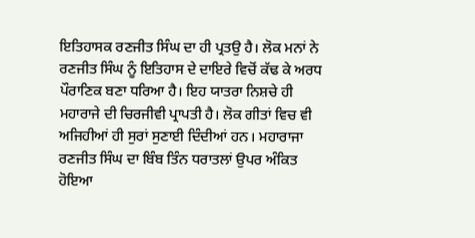ਇਤਿਹਾਸਕ ਰਣਜੀਤ ਸਿੰਘ ਦਾ ਹੀ ਪ੍ਰਤਉ ਹੈ। ਲੋਕ ਮਨਾਂ ਨੇ ਰਣਜੀਤ ਸਿੰਘ ਨੂੰ ਇਤਿਹਾਸ ਦੇ ਦਾਇਰੇ ਵਿਚੋਂ ਕੱਢ ਕੇ ਅਰਧ ਪੌਰਾਣਿਕ ਬਣਾ ਧਰਿਆ ਹੈ। ਇਹ ਯਾਤਰਾ ਨਿਸ਼ਚੇ ਹੀ ਮਹਾਰਾਜੇ ਦੀ ਚਿਰਜੀਵੀ ਪ੍ਰਾਪਤੀ ਹੈ। ਲੋਕ ਗੀਤਾਂ ਵਿਚ ਵੀ ਅਜਿਹੀਆਂ ਹੀ ਸੁਰਾਂ ਸੁਣਾਈ ਦਿੰਦੀਆਂ ਹਨ। ਮਹਾਰਾਜਾ ਰਣਜੀਤ ਸਿੰਘ ਦਾ ਬਿੰਬ ਤਿੰਨ ਧਰਾਤਲਾਂ ਉਪਰ ਅੰਕਿਤ ਹੋਇਆ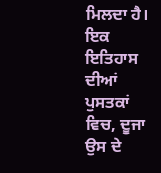ਮਿਲਦਾ ਹੈ। ਇਕ ਇਤਿਹਾਸ ਦੀਆਂ ਪੁਸਤਕਾਂ ਵਿਚ, ਦੂਜਾ ਉਸ ਦੇ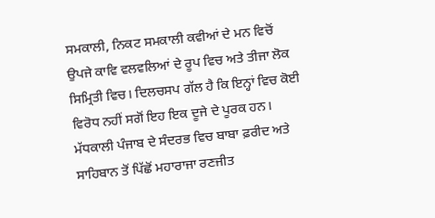ਸਮਕਾਲੀ, ਨਿਕਟ ਸਮਕਾਲੀ ਕਵੀਆਂ ਦੇ ਮਨ ਵਿਚੋਂ ਉਪਜੇ ਕਾਵਿ ਵਲਵਲਿਆਂ ਦੇ ਰੂਪ ਵਿਚ ਅਤੇ ਤੀਜਾ ਲੋਕ ਸਿਮ੍ਰਿਤੀ ਵਿਚ। ਦਿਲਚਸਪ ਗੱਲ ਹੈ ਕਿ ਇਨ੍ਹਾਂ ਵਿਚ ਕੋਈ ਵਿਰੋਧ ਨਹੀਂ ਸਗੋਂ ਇਹ ਇਕ ਦੂਜੇ ਦੇ ਪੂਰਕ ਹਨ। ਮੱਧਕਾਲੀ ਪੰਜਾਬ ਦੇ ਸੰਦਰਭ ਵਿਚ ਬਾਬਾ ਫ਼ਰੀਦ ਅਤੇ ਸਾਹਿਬਾਨ ਤੋਂ ਪਿੱਛੋਂ ਮਹਾਰਾਜਾ ਰਣਜੀਤ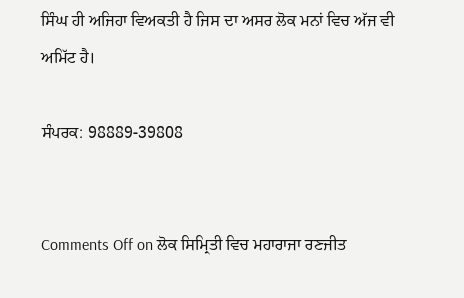ਸਿੰਘ ਹੀ ਅਜਿਹਾ ਵਿਅਕਤੀ ਹੈ ਜਿਸ ਦਾ ਅਸਰ ਲੋਕ ਮਨਾਂ ਵਿਚ ਅੱਜ ਵੀ ਅਮਿੱਟ ਹੈ।

ਸੰਪਰਕ: 98889-39808


Comments Off on ਲੋਕ ਸਿਮ੍ਰਿਤੀ ਵਿਚ ਮਹਾਰਾਜਾ ਰਣਜੀਤ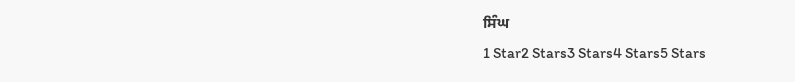ਸਿੰਘ
1 Star2 Stars3 Stars4 Stars5 Stars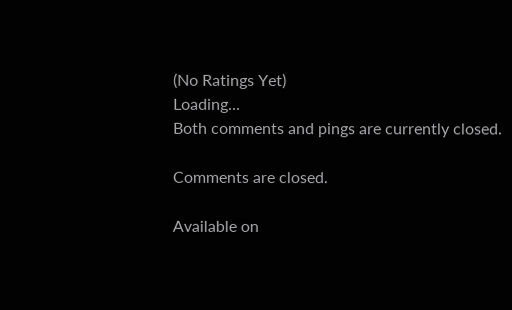(No Ratings Yet)
Loading...
Both comments and pings are currently closed.

Comments are closed.

Available on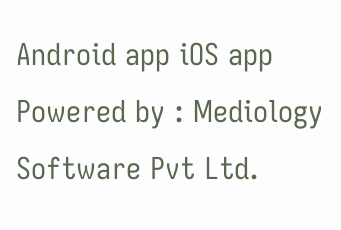Android app iOS app
Powered by : Mediology Software Pvt Ltd.